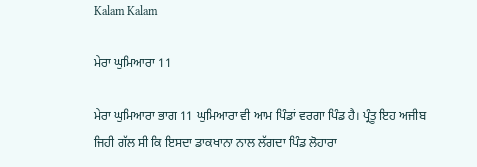Kalam Kalam

ਮੇਰਾ ਘੁਮਿਆਰਾ 11

ਮੇਰਾ ਘੁਮਿਆਰਾ ਭਾਗ 11 ਘੁਮਿਆਰਾ ਵੀ ਆਮ ਪਿੰਡਾਂ ਵਰਗਾ ਪਿੰਡ ਹੈ। ਪ੍ਰੰਤੂ ਇਹ ਅਜੀਬ ਜਿਹੀ ਗੱਲ ਸੀ ਕਿ ਇਸਦਾ ਡਾਕਖਾਨਾ ਨਾਲ ਲੱਗਦਾ ਪਿੰਡ ਲੋਹਾਰਾ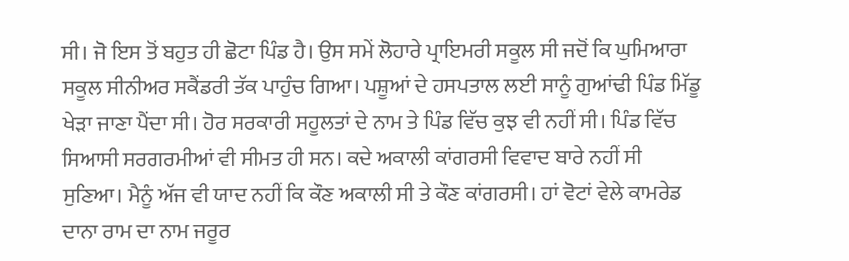ਸੀ। ਜੋ ਇਸ ਤੋਂ ਬਹੁਤ ਹੀ ਛੋਟਾ ਪਿੰਡ ਹੈ। ਉਸ ਸਮੇਂ ਲੋਹਾਰੇ ਪ੍ਰਾਇਮਰੀ ਸਕੂਲ ਸੀ ਜਦੋਂ ਕਿ ਘੁਮਿਆਰਾ ਸਕੂਲ ਸੀਨੀਅਰ ਸਕੈਂਡਰੀ ਤੱਕ ਪਾਹੁੰਚ ਗਿਆ। ਪਸ਼ੂਆਂ ਦੇ ਹਸਪਤਾਲ ਲਈ ਸਾਨੂੰ ਗੁਆਂਢੀ ਪਿੰਡ ਮਿੱਡੂ ਖੇੜਾ ਜਾਣਾ ਪੈਂਦਾ ਸੀ। ਹੋਰ ਸਰਕਾਰੀ ਸਹੂਲਤਾਂ ਦੇ ਨਾਮ ਤੇ ਪਿੰਡ ਵਿੱਚ ਕੁਝ ਵੀ ਨਹੀਂ ਸੀ। ਪਿੰਡ ਵਿੱਚ ਸਿਆਸੀ ਸਰਗਰਮੀਆਂ ਵੀ ਸੀਮਤ ਹੀ ਸਨ। ਕਦੇ ਅਕਾਲੀ ਕਾਂਗਰਸੀ ਵਿਵਾਦ ਬਾਰੇ ਨਹੀਂ ਸੀ ਸੁਣਿਆ। ਮੈਨੂੰ ਅੱਜ ਵੀ ਯਾਦ ਨਹੀਂ ਕਿ ਕੌਣ ਅਕਾਲੀ ਸੀ ਤੇ ਕੌਣ ਕਾਂਗਰਸੀ। ਹਾਂ ਵੋਟਾਂ ਵੇਲੇ ਕਾਮਰੇਡ ਦਾਨਾ ਰਾਮ ਦਾ ਨਾਮ ਜਰੂਰ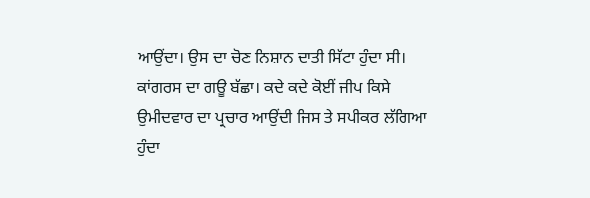ਆਉਂਦਾ। ਉਸ ਦਾ ਚੋਣ ਨਿਸ਼ਾਨ ਦਾਤੀ ਸਿੱਟਾ ਹੁੰਦਾ ਸੀ। ਕਾਂਗਰਸ ਦਾ ਗਊ ਬੱਛਾ। ਕਦੇ ਕਦੇ ਕੋਈਂ ਜੀਪ ਕਿਸੇ ਉਮੀਦਵਾਰ ਦਾ ਪ੍ਰਚਾਰ ਆਉਂਦੀ ਜਿਸ ਤੇ ਸਪੀਕਰ ਲੱਗਿਆ ਹੁੰਦਾ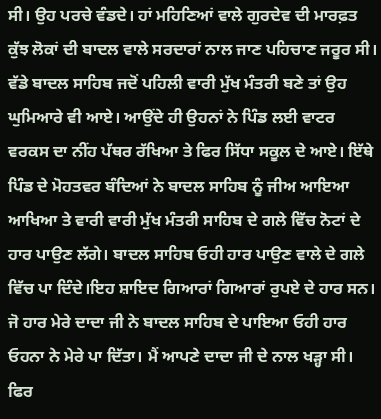ਸੀ। ਉਹ ਪਰਚੇ ਵੰਡਦੇ। ਹਾਂ ਮਹਿਣਿਆਂ ਵਾਲੇ ਗੁਰਦੇਵ ਦੀ ਮਾਰਫ਼ਤ ਕੁੱਝ ਲੋਕਾਂ ਦੀ ਬਾਦਲ ਵਾਲੇ ਸਰਦਾਰਾਂ ਨਾਲ ਜਾਣ ਪਹਿਚਾਣ ਜਰੂਰ ਸੀ। ਵੱਡੇ ਬਾਦਲ ਸਾਹਿਬ ਜਦੋਂ ਪਹਿਲੀ ਵਾਰੀ ਮੁੱਖ ਮੰਤਰੀ ਬਣੇ ਤਾਂ ਉਹ ਘੁਮਿਆਰੇ ਵੀ ਆਏ। ਆਉਂਦੇ ਹੀ ਉਹਨਾਂ ਨੇ ਪਿੰਡ ਲਈ ਵਾਟਰ ਵਰਕਸ ਦਾ ਨੀਂਹ ਪੱਥਰ ਰੱਖਿਆ ਤੇ ਫਿਰ ਸਿੱਧਾ ਸਕੂਲ ਦੇ ਆਏ। ਇੱਥੇ ਪਿੰਡ ਦੇ ਮੋਹਤਵਰ ਬੰਦਿਆਂ ਨੇ ਬਾਦਲ ਸਾਹਿਬ ਨੂੰ ਜੀਅ ਆਇਆ ਆਖਿਆ ਤੇ ਵਾਰੀ ਵਾਰੀ ਮੁੱਖ ਮੰਤਰੀ ਸਾਹਿਬ ਦੇ ਗਲੇ ਵਿੱਚ ਨੋਟਾਂ ਦੇ ਹਾਰ ਪਾਉਣ ਲੱਗੇ। ਬਾਦਲ ਸਾਹਿਬ ਓਹੀ ਹਾਰ ਪਾਉਣ ਵਾਲੇ ਦੇ ਗਲੇ ਵਿੱਚ ਪਾ ਦਿੰਦੇ।ਇਹ ਸ਼ਾਇਦ ਗਿਆਰਾਂ ਗਿਆਰਾਂ ਰੁਪਏ ਦੇ ਹਾਰ ਸਨ। ਜੋ ਹਾਰ ਮੇਰੇ ਦਾਦਾ ਜੀ ਨੇ ਬਾਦਲ ਸਾਹਿਬ ਦੇ ਪਾਇਆ ਓਹੀ ਹਾਰ ਓਹਨਾ ਨੇ ਮੇਰੇ ਪਾ ਦਿੱਤਾ। ਮੈਂ ਆਪਣੇ ਦਾਦਾ ਜੀ ਦੇ ਨਾਲ ਖੜ੍ਹਾ ਸੀ। ਫਿਰ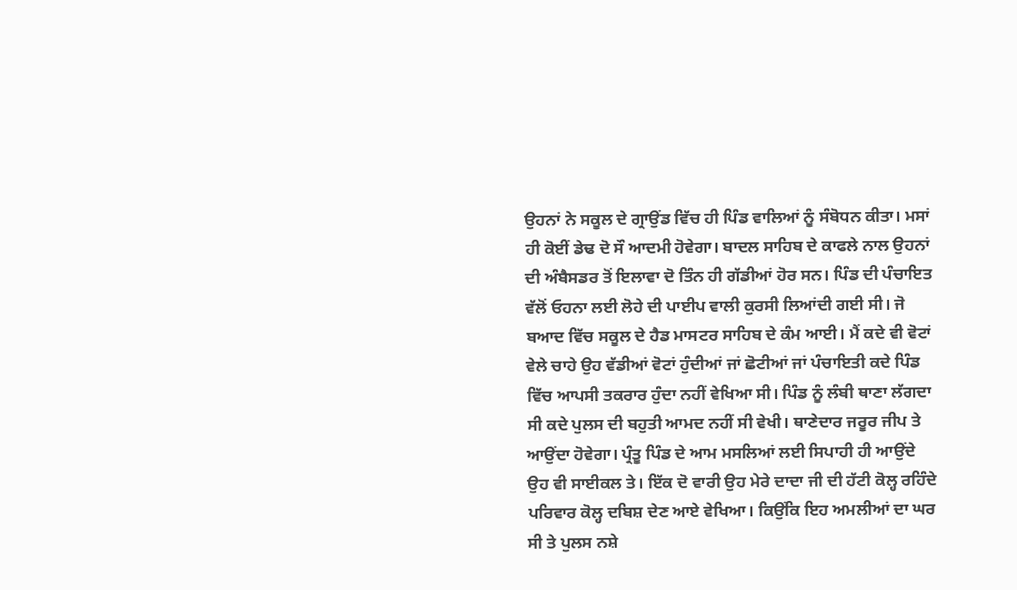ਉਹਨਾਂ ਨੇ ਸਕੂਲ ਦੇ ਗ੍ਰਾਉਂਡ ਵਿੱਚ ਹੀ ਪਿੰਡ ਵਾਲਿਆਂ ਨੂੰ ਸੰਬੋਧਨ ਕੀਤਾ। ਮਸਾਂ ਹੀ ਕੋਈਂ ਡੇਢ ਦੋ ਸੌ ਆਦਮੀ ਹੋਵੇਗਾ। ਬਾਦਲ ਸਾਹਿਬ ਦੇ ਕਾਫਲੇ ਨਾਲ ਉਹਨਾਂ ਦੀ ਅੰਬੈਸਡਰ ਤੋਂ ਇਲਾਵਾ ਦੋ ਤਿੰਨ ਹੀ ਗੱਡੀਆਂ ਹੋਰ ਸਨ। ਪਿੰਡ ਦੀ ਪੰਚਾਇਤ ਵੱਲੋਂ ਓਹਨਾ ਲਈ ਲੋਹੇ ਦੀ ਪਾਈਪ ਵਾਲੀ ਕੁਰਸੀ ਲਿਆਂਦੀ ਗਈ ਸੀ। ਜੋ ਬਆਦ ਵਿੱਚ ਸਕੂਲ ਦੇ ਹੈਡ ਮਾਸਟਰ ਸਾਹਿਬ ਦੇ ਕੰਮ ਆਈ। ਮੈਂ ਕਦੇ ਵੀ ਵੋਟਾਂ ਵੇਲੇ ਚਾਹੇ ਉਹ ਵੱਡੀਆਂ ਵੋਟਾਂ ਹੁੰਦੀਆਂ ਜਾਂ ਛੋਟੀਆਂ ਜਾਂ ਪੰਚਾਇਤੀ ਕਦੇ ਪਿੰਡ ਵਿੱਚ ਆਪਸੀ ਤਕਰਾਰ ਹੁੰਦਾ ਨਹੀਂ ਵੇਖਿਆ ਸੀ। ਪਿੰਡ ਨੂੰ ਲੰਬੀ ਥਾਣਾ ਲੱਗਦਾ ਸੀ ਕਦੇ ਪੁਲਸ ਦੀ ਬਹੁਤੀ ਆਮਦ ਨਹੀਂ ਸੀ ਵੇਖੀ। ਥਾਣੇਦਾਰ ਜਰੂਰ ਜੀਪ ਤੇ ਆਉਂਦਾ ਹੋਵੇਗਾ। ਪ੍ਰੰਤੂ ਪਿੰਡ ਦੇ ਆਮ ਮਸਲਿਆਂ ਲਈ ਸਿਪਾਹੀ ਹੀ ਆਉਂਦੇ ਉਹ ਵੀ ਸਾਈਕਲ ਤੇ। ਇੱਕ ਦੋ ਵਾਰੀ ਉਹ ਮੇਰੇ ਦਾਦਾ ਜੀ ਦੀ ਹੱਟੀ ਕੋਲ੍ਹ ਰਹਿੰਦੇ ਪਰਿਵਾਰ ਕੋਲ੍ਹ ਦਬਿਸ਼ ਦੇਣ ਆਏ ਵੇਖਿਆ। ਕਿਉਂਕਿ ਇਹ ਅਮਲੀਆਂ ਦਾ ਘਰ ਸੀ ਤੇ ਪੁਲਸ ਨਸ਼ੇ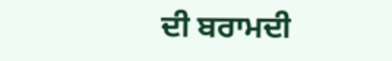ਦੀ ਬਰਾਮਦੀ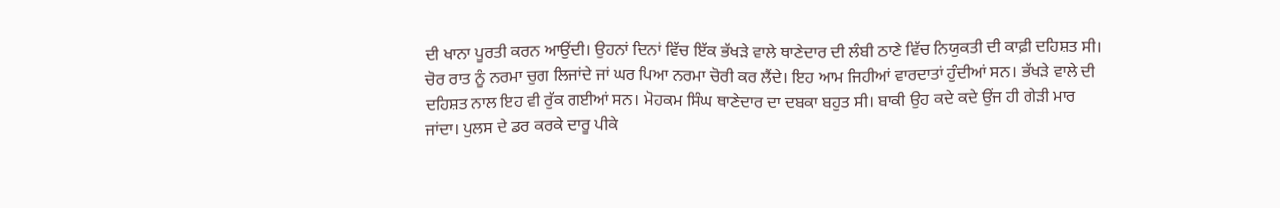ਦੀ ਖਾਨਾ ਪੂਰਤੀ ਕਰਨ ਆਉਂਦੀ। ਉਹਨਾਂ ਦਿਨਾਂ ਵਿੱਚ ਇੱਕ ਭੱਖੜੇ ਵਾਲੇ ਥਾਣੇਦਾਰ ਦੀ ਲੰਬੀ ਠਾਣੇ ਵਿੱਚ ਨਿਯੁਕਤੀ ਦੀ ਕਾਫ਼ੀ ਦਹਿਸ਼ਤ ਸੀ। ਚੋਰ ਰਾਤ ਨੂੰ ਨਰਮਾ ਚੁਗ ਲਿਜਾਂਦੇ ਜਾਂ ਘਰ ਪਿਆ ਨਰਮਾ ਚੋਰੀ ਕਰ ਲੈਂਦੇ। ਇਹ ਆਮ ਜਿਹੀਆਂ ਵਾਰਦਾਤਾਂ ਹੁੰਦੀਆਂ ਸਨ। ਭੱਖੜੇ ਵਾਲੇ ਦੀ ਦਹਿਸ਼ਤ ਨਾਲ ਇਹ ਵੀ ਰੁੱਕ ਗਈਆਂ ਸਨ। ਮੋਹਕਮ ਸਿੰਘ ਥਾਣੇਦਾਰ ਦਾ ਦਬਕਾ ਬਹੁਤ ਸੀ। ਬਾਕੀ ਉਹ ਕਦੇ ਕਦੇ ਉਂਜ ਹੀ ਗੇੜੀ ਮਾਰ ਜਾਂਦਾ। ਪੁਲਸ ਦੇ ਡਰ ਕਰਕੇ ਦਾਰੂ ਪੀਕੇ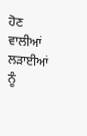ਹੋਣ ਵਾਲੀਆਂ ਲੜਾਈਆਂ ਨੂੰ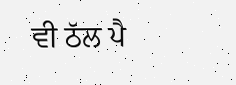ਵੀ ਠੱਲ ਪੈ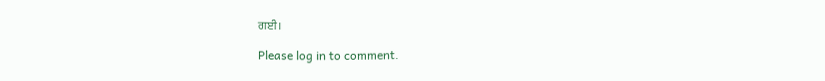ਗਈ।

Please log in to comment.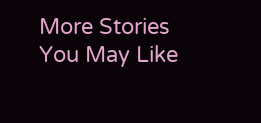More Stories You May Like